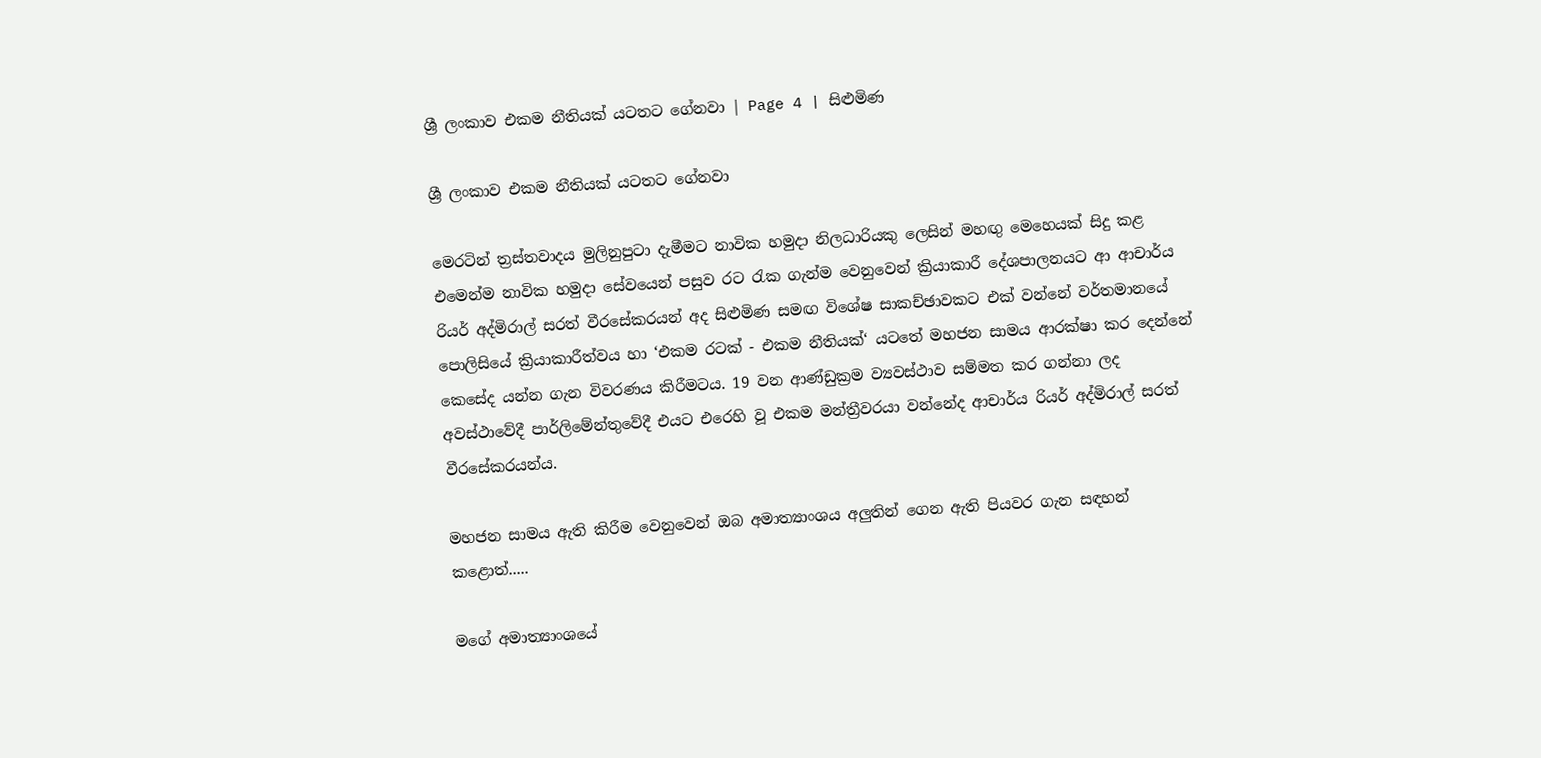ශ්‍රී ලංකාව එකම නීතියක් යටතට ගේනවා | Page 4 | සිළුමිණ

ශ්‍රී ලංකාව එකම නීතියක් යටතට ගේනවා

මෙරටින් ත්‍රස්තවාදය මුලිනුපුටා දැමීමට නාවික හමුදා නිලධාරියකු ලෙසින් මහඟු මෙහෙයක් සිදු කළ එමෙන්ම නාවික හමුදා සේවයෙන් පසුව රට රැක ගැන්ම වෙනුවෙන් ක්‍රියාකාරී දේශපාලනයට ආ ආචාර්ය රියර් අද්මිරාල් සරත් වීරසේකරයන් අද සිළුමිණ සමඟ විශේෂ සාකච්ඡාවකට එක් වන්නේ වර්තමානයේ පොලිසියේ ක්‍රියාකාරීත්වය හා ‘එකම රටක් - එකම නීතියක්‘ යටතේ මහජන සාමය ආරක්ෂා කර දෙන්නේ කෙසේද යන්න ගැන විවරණය කිරීමටය. 19 වන ආණ්ඩුක්‍රම ව්‍යවස්ථාව සම්මත කර ගන්නා ලද අවස්ථාවේදී පාර්ලිමේන්තුවේදී එයට එරෙහි වූ එකම මන්ත්‍රීවරයා වන්නේද ආචාර්ය රියර් අද්මිරාල් සරත් වීරසේකරයන්ය.

මහජන සාමය ඇති කිරීම වෙනුවෙන් ඔබ අමාත්‍යාංශය අලුතින් ගෙන ඇති පියවර ගැන සඳහන් කළොත්.....

මගේ අමාත්‍යාංශයේ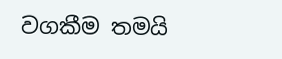වගකීම තමයි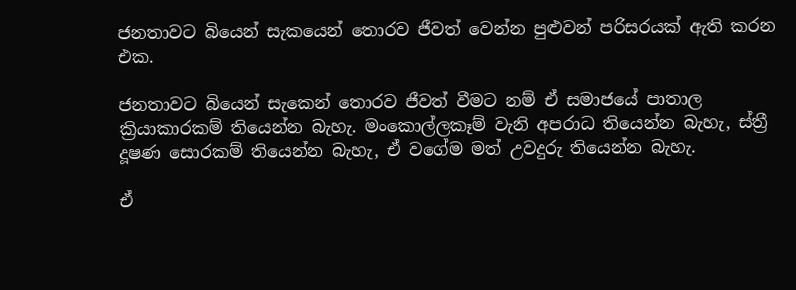ජනතාවට බියෙන් සැකයෙන් තොරව ජීවත් වෙන්න පුළුවන් පරිසරයක් ඇති කරන එක.

ජනතාවට බියෙන් සැකෙන් තොරව ජීවත් වීමට නම් ඒ සමාජයේ පාතාල ක්‍රියාකාරකම් තියෙන්න බැහැ. මංකොල්ලකෑම් වැනි අපරාධ තියෙන්න බැහැ, ස්ත්‍රී දූෂණ සොරකම් තියෙන්න බැහැ, ඒ වගේම මත් ‍උවදුරු තියෙන්න බැහැ.

ඒ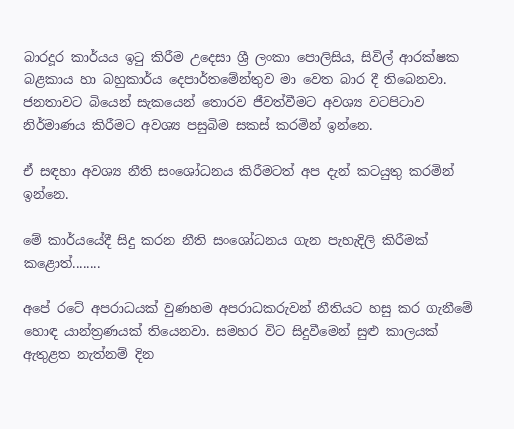බාරදූර කාර්යය ඉටු කිරීම උදෙසා ශ්‍රී ලංකා පොලිසිය‍, සිවිල් ආරක්ෂක බළකාය හා බහුකාර්ය දෙපාර්තමේන්තුව මා වෙත බාර දී තිබෙනවා. ජනතාවට බියෙන් සැකයෙන් තොරව ජීවත්වීමට අවශ්‍ය වටපිටාව නිර්මාණය කිරීමට අවශ්‍ය පසුබිම සකස් කරමින් ඉන්නෙ.

ඒ සඳහා අවශ්‍ය නීති සංශෝධනය කිරීමටත් අප දැන් කටයුතු කරමින් ඉන්නෙ.

මේ කාර්යයේදී සිදු කරන නීති සංශෝධනය ගැන පැහැදිලි කිරීමක් කළොත්........

අපේ රටේ අපරාධයක් වුණහම අපරාධකරුවන් නීතියට හසු කර ගැනීමේ හොඳ යාන්ත්‍රණයක් තියෙනවා. සමහර විට සිදුවීමෙන් සුළු කාලයක් ඇතුළත නැත්නම් දින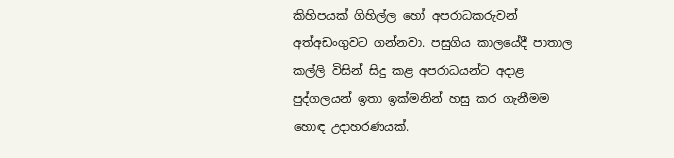කිහිපයක් ගිහිල්ල හෝ අපරාධකරුවන් අත්අඩංගුවට ගන්නවා. පසුගිය කාලයේදී පාතාල කල්ලි විසින් සිදු කළ අපරාධයන්ට අදාළ පුද්ගලයන් ඉතා ඉක්මනින් හසු කර ගැනීමම හොඳ උදාහරණයක්.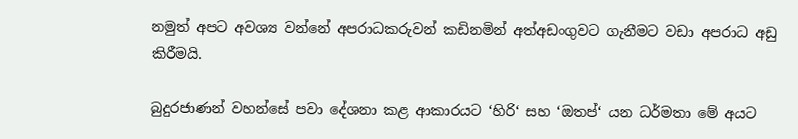නමුත් අපට අවශ්‍ය වන්නේ අපරාධකරුවන් කඩිනමින් අත්අඩංගුවට ගැනීමට වඩා අපරාධ අඩු කිරීමයි.

බුදුරජාණන් වහන්සේ පවා දේශනා කළ ආකාරයට ‘හිරි‘ සහ ‘ඔතප්‘ යන ධර්මතා මේ අයට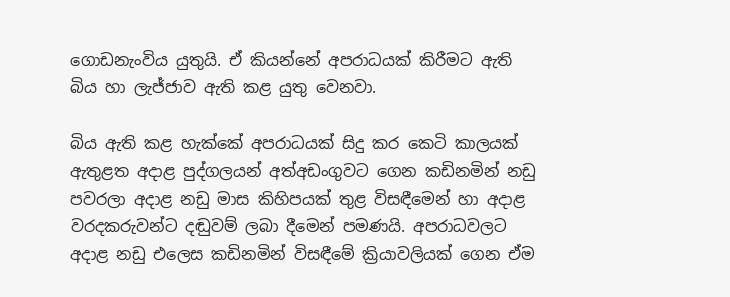ගොඩනැංවිය යුතුයි. ඒ කියන්නේ අපරාධයක් කිරීමට ඇති බිය හා ලැජ්ජාව ඇති කළ යුතු වෙනවා.

බිය ඇති කළ හැක්කේ අපරාධයක් සිදු කර කෙටි කාලයක් ඇතුළත අදාළ පුද්ගලයන් අත්අඩංගුවට ගෙන කඩිනමින් නඩු පවරලා අදාළ නඩු මාස කිහිපයක් තුළ විසඳීමෙන් හා අදාළ වරදකරුවන්ට දඬුවම් ලබා දීමෙන් පමණයි. අපරාධවලට අදාළ නඩු එලෙස කඩිනමින් විසඳීමේ ක්‍රියාවලියක් ගෙන ඒම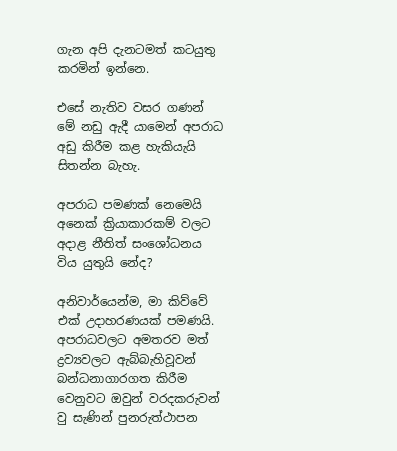ගැන අපි දැනටමත් කටයුතු කරමින් ඉන්නෙ.

එසේ නැතිව වසර ගණන් මේ නඩු ඇදී යාමෙන් අපරාධ අඩු කිරීම කළ හැකියැයි සිතන්න බැහැ.

අපරාධ පමණක් නෙමෙයි අනෙක් ක්‍රියාකාරකම් වලට අදාළ නීතිත් සංශෝධනය විය යුතුයි නේද?

අනිවාර්යෙන්ම, මා කිව්වේ එක් උදාහරණයක් පමණයි. අපරාධවලට අමතරව මත් ද්‍රව්‍යවලට ඇබ්බැහිවූවන් බන්ධනාගාරගත කිරීම වෙනුවට ඔවුන් වරදකරුවන් වු සැණින් පුනරුත්ථාපන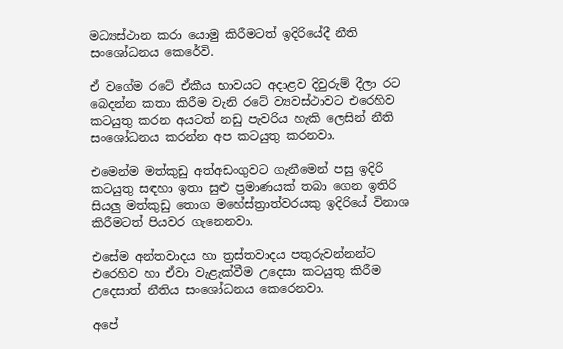මධ්‍යස්ථාන කරා යොමු කිරීමටත් ඉදිරියේදී නීති සංශෝධනය කෙරේවි.

ඒ වගේම රටේ ඒකීය භාවයට අදාළව දිවුරුම් දීලා රට බෙදන්න කතා කිරීම වැනි රටේ ව්‍යවස්ථාවට එරෙහිව කටයුතු කරන අයටත් නඩු පැවරිය හැකි ලෙසින් නීති සංශෝධනය කරන්න අප කටයුතු කරනවා.

එමෙන්ම මත්කුඩු අත්අඩංගුවට ගැනීමෙන් පසු ඉදිරි කටයුතු සඳහා ඉතා සුළු ප්‍රමාණයක් තබා ගෙන ඉතිරි සියලු මත්කුඩු තොග මහේස්ත්‍රාත්වරයකු ඉදිරියේ විනාශ කිරීමටත් පියවර ගැනෙනවා.

එසේම අන්තවාදය හා ත්‍රස්තවාදය පතුරුවන්නන්ට එරෙහිව හා ඒවා වැළැක්වීම උදෙසා කටයුතු කිරීම උදෙසාත් නීතිය සංශෝධනය කෙරෙනවා.

අපේ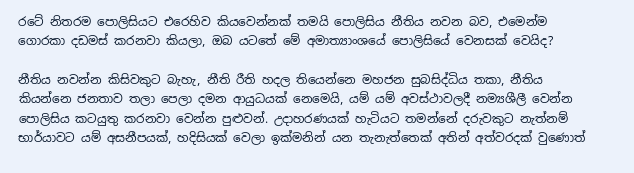රටේ නිතරම පොලිසියට එරෙහිව කියවෙන්නක් තමයි පොලිසිය නීතිය නවන බව, එමෙන්ම ගොරකා දඩමස් කරනවා කියලා, ඔබ යටතේ මේ අමාත්‍යාංශයේ පොලිසියේ වෙනසක් වෙයිද?

නීතිය නවන්න කිසිවකුට බැහැ, නීති රීති හදල තියෙන්නෙ මහජන සුබසිද්ධිය තකා, නීතිය කියන්නෙ ජනතාව තලා පෙලා දමන ආයුධයක් නෙමෙයි, යම් යම් අවස්ථාවලදී නම්‍යශීලී වෙන්න පොලිසිය කටයුතු කරනවා වෙන්න පුළුවන්. උදාහරණයක් හැටියට තමන්නේ දරුවකුට නැත්නම් භාර්යාවට යම් අසනීපයක්, හදිසියක් වෙලා ඉක්මනින් යන තැනැත්තෙක් අතින් අත්වරදක් වුණොත්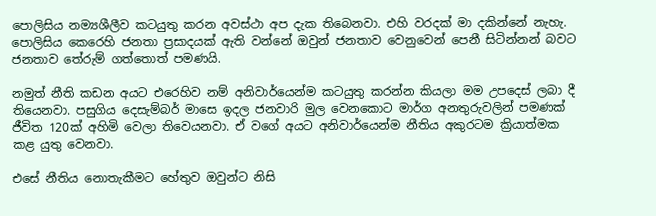පොලිසිය නම්‍යශීලීව කටයුතු කරන අවස්ථා අප දැක තිබෙනවා. එහි වරදක් මා දකින්නේ නැහැ. පොලිසිය කෙරෙහි ජනතා ප්‍රසාදයක් ඇති වන්නේ ඔවුන් ජනතාව වෙනුවෙන් පෙනී සිටින්නන් බවට ජනතාව තේරුම් ගත්තොත් පමණයි.

නමුත් නීති කඩන අයට එරෙහිව නම් අනිවාර්යෙන්ම කටයුතු කරන්න කියලා මම උපදෙස් ලබා දී තියෙනවා. පසුගිය දෙසැම්බර් මාසෙ ඉදල ජනවාරි මුල වෙනකොට මාර්ග අනතුරුවලින් පමණක් ජීවිත 120ක් අහිමි වෙලා තිවෙයනවා. ඒ වගේ අයට අනිවාර්යෙන්ම නීතිය අකුරටම ක්‍රියාත්මක කළ යුතු වෙනවා.

එසේ නීතිය නොතැකීමට හේතුව ඔවුන්ට නිසි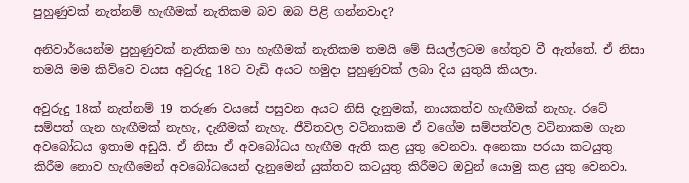පුහුණුවක් නැත්නම් හැඟීමක් නැතිකම බව ඔබ පිළි ගන්නවාද?

අනිවාර්යෙන්ම පුහුණුවක් නැතිකම හා හැඟීමක් නැතිකම තමයි මේ සියල්ලටම හේතුව වී ඇත්තේ. ඒ නිසා තමයි මම කිව්වෙ වයස අවුරුදු 18ට වැඩි අයට හමුදා පුහුණුවක් ලබා දිය යුතුයි කියලා.

අවුරුදු 18ක් නැත්නම් 19 තරුණ වයසේ පසුවන අයට නිසි දැනුමක්, නායකත්ව හැඟීමක් නැහැ. රටේ සම්පත් ගැන හැඟීමක් නැහැ, දැනීමක් නැහැ. ජීවිතවල වටිනාකම ඒ වගේම සම්පත්වල වටිනාකම ගැන අවබෝධය ඉතාම අඩුයි. ඒ නිසා ඒ අවබෝධය හැඟීම ඇති කළ යුතු වෙනවා. අනෙකා පරයා කටයුතු කිරීම නොව හැඟීමෙන් අවබෝධයෙන් දැනුමෙන් යුක්තව කටයුතු කිරීමට ඔවුන් යොමු කළ යුතු වෙනවා.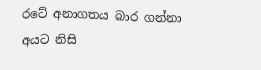රටේ අනාගතය බාර ගන්නා අයට නිසි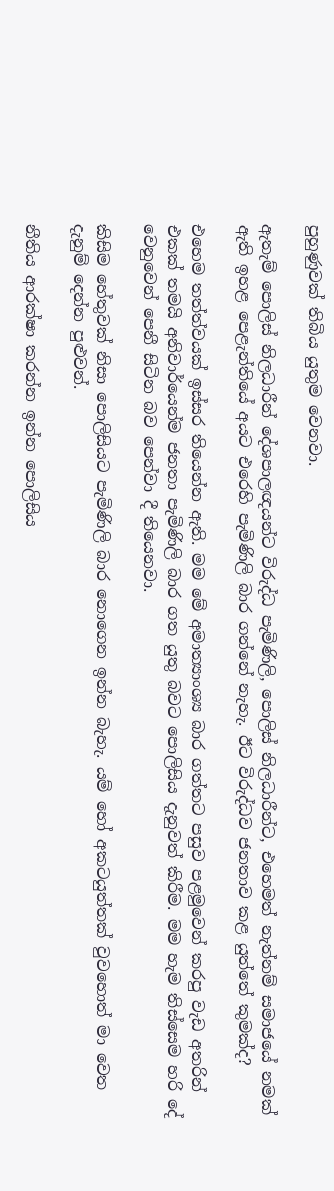පුහුණුවක් තිබිය යුතුම වෙනවා.

ඇතැම් පොලිස් නිලධාරීන් දේශපාලඥයන්ට විරුද්ධ පැමිණිලි, පොලිස් නිලධාරීන්ට, එහෙමත් නැත්නම් සමාජයේ නමක් ඇති ඉහළ පෙළැන්තියේ අයට එරෙහි පැමිණිලි බාර ගන්නේ නැහැ. ඊට විරුද්ධව ජනතාව කළ යුත්තේ කුමක්ද?

එහෙම තත්ත්වයක් ඉස්සර තියෙන්න ඇති. මම මේ අමාත්‍යාංශ්‍ය බාර ගත්තට පසුව පළමුවෙන් කරපු වැඩ අතරින් එකක් තමයි අනිවාර්යෙන්ම ජනතා පැමිණිලි බාර ගත යුතු බවට පොලිසිය දැනුවත් කිරීම. මම හැම තිස්සෙම හරි දේ වෙනුවෙන් පෙනී සිටින බව පෙන්වා දී තියෙනවා.

කිසිම හේතුවක් නිසා පොලිසියට පැමිණිලි බාර නොගෙන ඉන්න බැහැ. යම් හෝ අකටයුත්තක් වුවහොත් මා වෙත දැනුම් දෙන්න පුළුවන්.

නීතිය ආරක්ෂා කරන්න ඉන්න පොලිසිය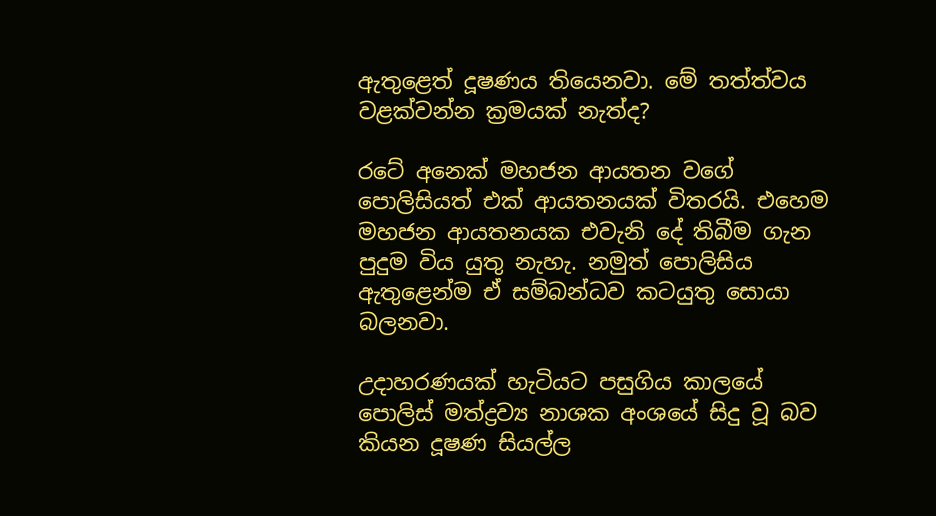ඇතුළෙත් දූෂණය තියෙනවා. මේ තත්ත්වය වළක්වන්න ක්‍රමයක් නැත්ද?

රටේ අනෙක් මහජන ආයතන වගේ පොලිසියත් එක් ආයතනයක් විතරයි. එහෙම මහජන ආයතනයක එවැනි දේ තිබීම ගැන පුදුම විය යුතු නැහැ. නමුත් පොලිසිය ඇතුළෙන්ම ඒ සම්බන්ධව කටයුතු සොයා බලනවා.

උදාහරණයක් හැටියට පසුගිය කාලයේ පොලිස් මත්ද්‍රව්‍ය නාශක අංශයේ සිදු වූ බව කියන දූෂණ සියල්ල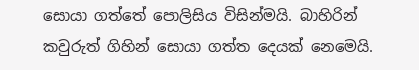සොයා ගත්තේ පොලිසිය විසින්මයි. බාහිරින් කවුරුත් ගිහින් සොයා ගත්ත දෙයක් නෙමෙයි.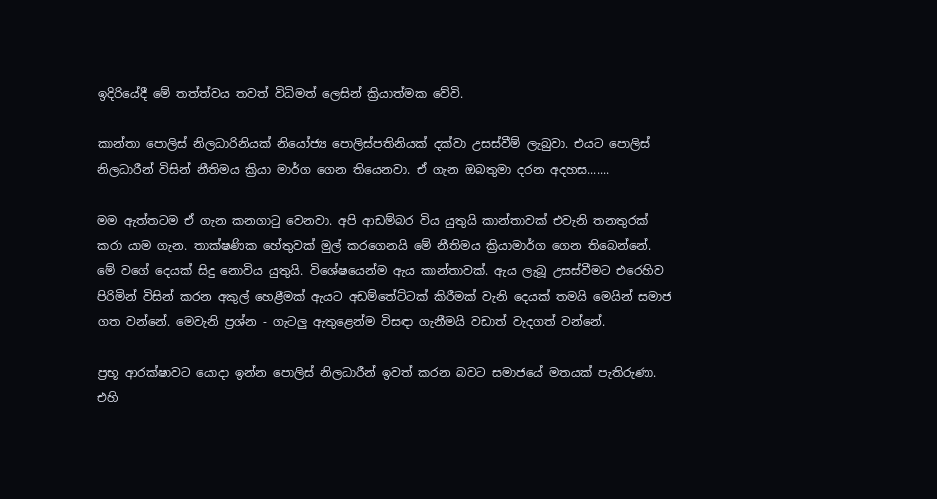ඉදිරියේදී මේ තත්ත්වය තවත් විධිමත් ලෙසින් ක්‍රියාත්මක වේවි.

කාන්තා පොලිස් නිලධාරිනියක් නියෝජ්‍ය පොලිස්පතිනියක් දක්වා උසස්වීම් ලැබුවා. එයට පොලිස් නිලධාරීන් විසින් නීතිමය ක්‍රියා මාර්ග ගෙන තියෙනවා. ඒ ගැන ඔබතුමා දරන අදහස.......

මම ඇත්තටම ඒ ගැන කනගාටු වෙනවා. අපි ආඩම්බර විය යුතුයි කාන්තාවක් එවැනි තනතුරක් කරා යාම ගැන. තාක්ෂණික හේතුවක් මුල් කරගෙනයි මේ නීතිමය ක්‍රියාමාර්ග ගෙන තිබෙන්නේ. මේ වගේ දෙයක් සිදු නොවිය යුතුයි. විශේෂයෙන්ම ඇය කාන්තාවක්. ඇය ලැබූ උසස්වීමට එරෙහිව පිරිමින් විසින් කරන අකුල් හෙළීමක් ඇයට අඩම්තේට්ටක් කිරීමක් වැනි දෙයක් තමයි මෙයින් සමාජ ගත වන්නේ. මෙවැනි ප්‍රශ්න - ගැටලු ඇතුළෙන්ම විසඳා ගැනීමයි වඩාත් වැදගත් වන්නේ.

ප්‍රභූ ආරක්ෂාවට යොදා ඉන්න පොලිස් නිලධාරීන් ඉවත් කරන බවට සමාජයේ මතයක් පැතිරුණා. එහි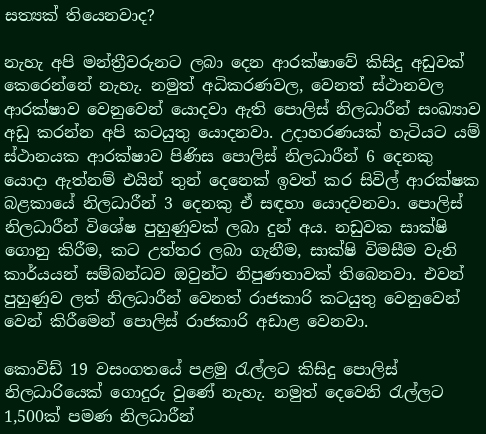සත්‍යක් තියෙනවාද?

නැහැ අපි මන්ත්‍රීවරුනට ලබා දෙන ආරක්ෂාවේ කිසිදු අඩුවක් කෙරෙන්නේ නැහැ. නමුත් අධිකරණවල, වෙනත් ස්ථානවල ආරක්ෂාව වෙනුවෙන් යොදවා ඇති පොලිස් නිලධාරීන් සංඛ්‍යාව අඩු කරන්න අපි කටයුතු යොදනවා. උදාහරණයක් හැටියට යම් ස්ථානයක ආරක්ෂාව පිණිස පොලිස් නිලධාරීන් 6 දෙනකු යොදා ඇත්නම් එයින් තුන් දෙනෙක් ඉවත් කර සිවිල් ආරක්ෂක බළකායේ නිලධාරීන් 3 දෙනකු ඒ සඳහා යොදවනවා. පොලිස් නිලධාරීන් විශේෂ පුහුණුවක් ලබා දුන් අය. නඩුවක සාක්ෂි ගොනු කිරීම, කට උත්තර ලබා ගැනීම, සාක්ෂි විමසීම වැනි කාර්යයන් සම්බන්ධව ඔවුන්ට නිපුණතාවක් තිබෙනවා. එවන් පුහුණුව ලත් නිලධාරීන් වෙනත් රාජකාරි කටයුතු වෙනුවෙන් වෙන් කිරීමෙන් පොලිස් රාජකාරි අඩාළ වෙනවා.

කොවිඩ් 19 වසංගතයේ පළමු රැල්ලට කිසිදු පොලිස් නිලධාරියෙක් ගොදුරු වුණේ නැහැ. නමුත් දෙවෙනි රැල්ලට 1,500ක් පමණ නිලධාරීන්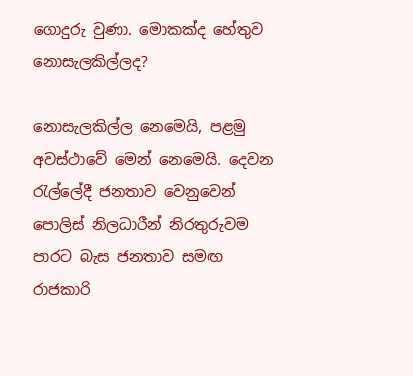ගොදුරු වුණා. මොකක්ද හේතුව නොසැලකිල්ලද?

නොසැලකිල්ල නෙමෙයි, පළමු අවස්ථාවේ මෙන් නෙමෙයි. දෙවන රැල්ලේදී ජනතාව වෙනුවෙන් පොලිස් නිලධාරීන් නිරතුරුවම පාරට බැස ජනතාව සමඟ රාජකාරි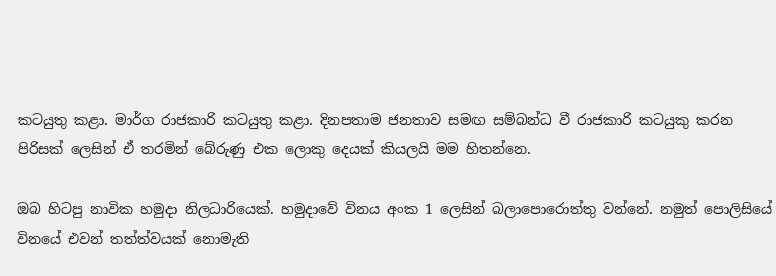කටයුතු කළා. මාර්ග රාජකාරි කටයුතු කළා. දිනපතාම ජනතාව සමඟ සම්බන්ධ වී රාජකාරි කටයුකු කරන පිරිසක් ලෙසින් ඒ තරමින් බේරුණු එක ලොකු දෙයක් කියලයි මම හිතන්නෙ.

ඔබ හිටපු නාවික හමුදා නිලධාරියෙක්. හමුදාවේ විනය අංක 1 ලෙසින් බලාපොරොත්තු වන්නේ. නමුත් පොලිසියේ විනයේ එවන් තත්ත්වයක් නොමැති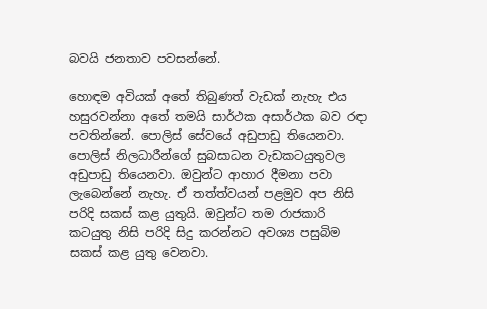බවයි ජනතාව පවසන්නේ.

හොඳම අවියක් අතේ තිබුණත් වැඩක් නැහැ එය හසුරවන්නා අතේ තමයි සාර්ථක අසාර්ථක බව රඳා පවතින්නේ. පොලිස් සේවයේ අඩුපාඩු තියෙනවා. පොලිස් නිලධාරීන්ගේ සුබසාධන වැඩකටයුතුවල අඩුපාඩු තියෙනවා. ඔවුන්ට ආහාර දීමනා පවා ලැබෙන්නේ නැහැ. ඒ තත්ත්වයන් පළමුව අප නිසි පරිදි සකස් කළ යුතුයි. ඔවුන්ට තම රාජකාරි කටයුතු නිසි පරිදි සිදු කරන්නට අවශ්‍ය පසුබිම සකස් කළ යුතු වෙනවා.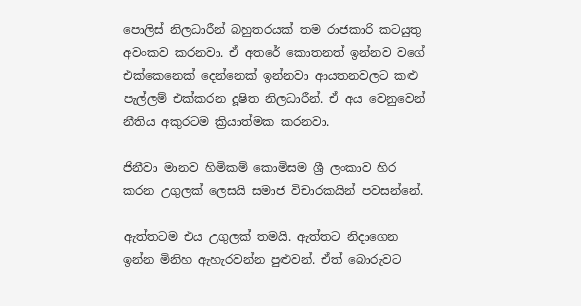පොලිස් නිලධාරීන් බහුතරයක් තම රාජකාරි කටයුතු අවංකව කරනවා. ඒ අතරේ කොතනත් ඉන්නව වගේ එක්කෙනෙක් දෙන්නෙක් ඉන්නවා ආයතනවලට කළු පැල්ලම් එක්කරන දූෂිත නිලධාරීන්. ඒ අය වෙනුවෙන් නීතිය අකුරටම ක්‍රියාත්මක කරනවා.

ජිනීවා මානව හිමිකම් කොමිසම ශ්‍රී ලංකාව හිර කරන උගුලක් ලෙසයි සමාජ විචාරකයින් පවසන්නේ.

ඇත්තටම එය උගුලක් තමයි. ඇත්තට නිදාගෙන ඉන්න මිනිහ ඇහැරවන්න පුළුවන්. ඒත් බොරුවට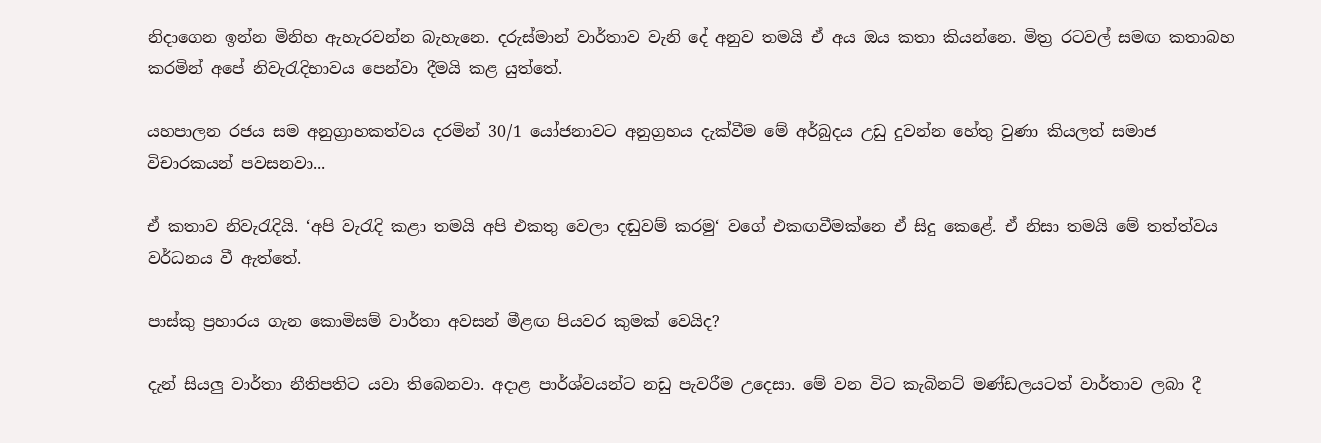නිදාගෙන ඉන්න මිනිහ ඇහැරවන්න බැහැනෙ. දරුස්මාන් වාර්තාව වැනි දේ අනුව තමයි ඒ අය ඔය කතා කියන්නෙ. මිත්‍ර රටවල් සමඟ කතාබහ කරමින් අපේ නිවැරැදිභාවය පෙන්වා දීමයි කළ යුත්තේ.

යහපාලන රජය සම අනුග්‍රාහකත්වය දරමින් 30/1 යෝජනාවට අනුග්‍රහය දැක්වීම මේ අර්බුදය උඩු දුවන්න හේතු වුණා කියලත් සමාජ විචාරකයන් පවසනවා...

ඒ කතාව නිවැරැදියි. ‘අපි වැරැදි කළා තමයි අපි එකතු වෙලා දඬුවම් කරමු‘ වගේ එකඟවීමක්නෙ ඒ සිදු කෙළේ. ඒ නිසා තමයි මේ තත්ත්වය වර්ධනය වී ඇත්තේ.

පාස්කු ප්‍රහාරය ගැන කොමිසම් වාර්තා අවසන් මීළඟ පියවර කුමක් වෙයිද?

දැන් සියලු වාර්තා නීතිපතිට යවා තිබෙනවා. අදාළ පාර්ශ්වයන්ට නඩු පැවරීම උදෙසා. මේ වන විට කැබිනට් මණ්ඩලයටත් වාර්තාව ලබා දී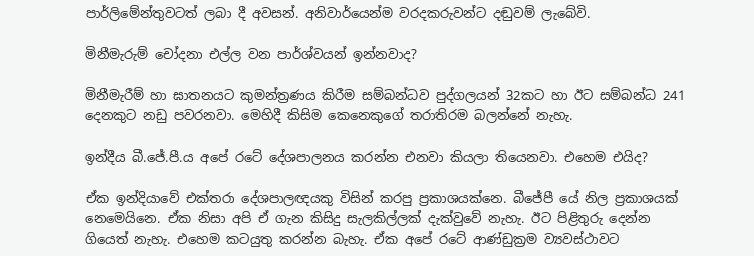පාර්ලිමේන්තුවටත් ලබා දී අවසන්. අනිවාර්යෙන්ම වරදකරුවන්ට දඬුවම් ලැබේවි.

මිනීමැරුම් චෝදනා එල්ල වන පාර්ශ්වයන් ඉන්නවාද?

මිනීමැරීම් හා ඝාතනයට කුමන්ත්‍රණය කිරීම සම්බන්ධව පුද්ගලයන් 32කට හා ඊට සම්බන්ධ 241 දෙනකුට නඩු පවරනවා. මෙහිදී කිසිම කෙනෙකුගේ තරාතිරම බලන්නේ නැහැ.

ඉන්දීය බී.ජේ.පී.ය අපේ රටේ දේශපාලනය කරන්න එනවා කියලා තියෙනවා. එහෙම එයිද?

ඒක ඉන්දියාවේ එක්තරා දේශපාලඥයකු විසින් කරපු ප්‍රකාශයක්නෙ. බීජේපී යේ නිල ප්‍රකාශයක් නෙමෙයිනෙ. ඒක නිසා අපි ඒ ගැන කිසිදු සැලකිල්ලක් දැක්වුවේ නැහැ. ඊට පිළිතුරු දෙන්න ගියෙත් නැහැ. එහෙම කටයුතු කරන්න බැහැ. ඒක අපේ රටේ ආණ්ඩුක්‍රම ව්‍යවස්ථාවට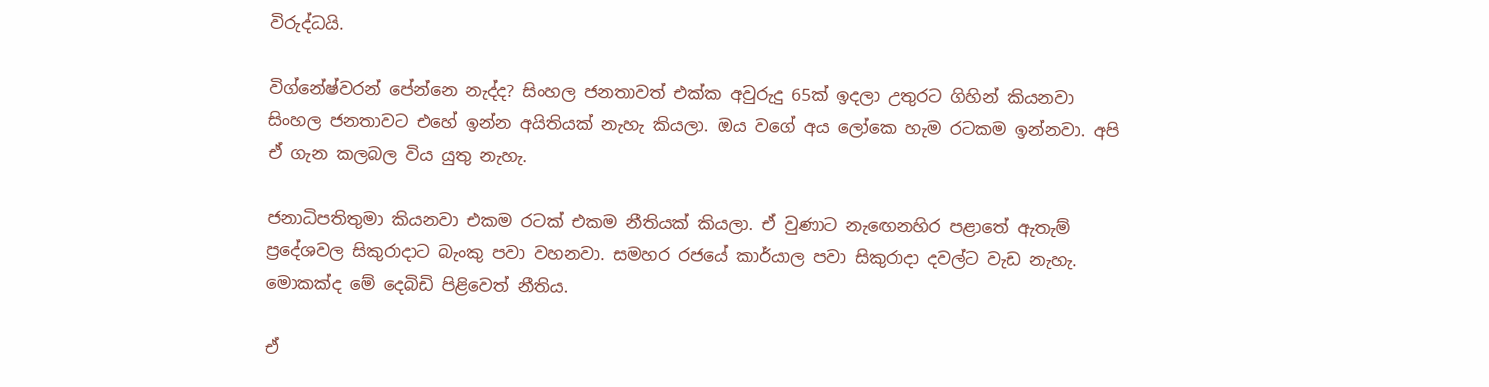විරුද්ධයි.

විග්නේෂ්වරන් පේන්නෙ නැද්ද? සිංහල ජනතාවත් එක්ක අවුරුදු 65ක් ඉදලා උතුරට ගිහින් කියනවා සිංහල ජනතාවට එහේ ඉන්න අයිතියක් නැහැ කියලා. ඔය වගේ අය ලෝකෙ හැම රටකම ඉන්නවා. අපි ඒ ගැන කලබල විය යුතු නැහැ.

ජනාධිපතිතුමා කියනවා එකම රටක් එකම නීතියක් කියලා. ඒ වුණාට නැඟෙනහිර පළාතේ ඇතැම් ප්‍රදේශවල සිකුරාදාට බැංකු පවා වහනවා. සමහර රජයේ කාර්යාල පවා සිකුරාදා දවල්ට වැඩ නැහැ. මොකක්ද මේ දෙබිඩි පිළිවෙත් නීතිය.

ඒ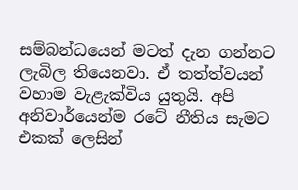සම්බන්ධයෙන් මටත් දැන ගන්නට ලැබිල තියෙනවා. ඒ තත්ත්වයන් වහාම වැළැක්විය යුතුයි. අපි අනිවාර්යෙන්ම රටේ නීතිය සැමට එකක් ලෙසින්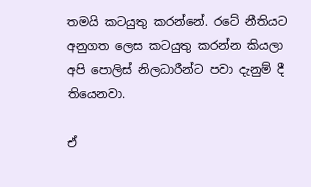තමයි කටයුතු කරන්නේ. රටේ නීතියට අනුගත ලෙස කටයුතු කරන්න කියලා අපි පොලිස් නිලධාරීන්ට පවා දැනුම් දී තියෙනවා.

ඒ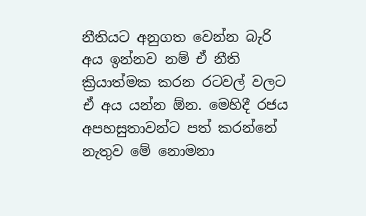නීතියට අනුගත වෙන්න බැරි අය ඉන්නව නම් ඒ නීති ක්‍රියාත්මක කරන රටවල් වලට ඒ අය යන්න ඕන. මෙහිදී රජය අපහසුතාවන්ට පත් කරන්නේ නැතුව මේ නොමනා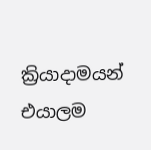ක්‍රියාදාමයන් එයාලම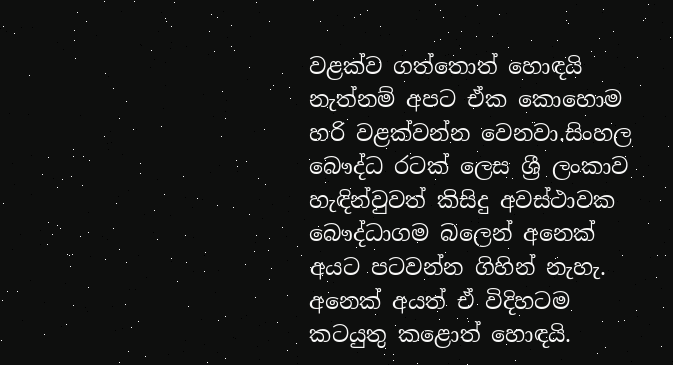වළක්ව ගත්තොත් හොඳයි නැත්නම් අපට ඒක කොහොම හරි වළක්වන්න වෙනවා.සිංහල බෞද්ධ රටක් ලෙස ශ්‍රී ලංකාව හැඳින්වුවත් කිසිදු අවස්ථාවක බෞද්ධාගම බලෙන් අනෙක් අයට පටවන්න ගිහින් නැහැ. අනෙක් අයත් ඒ විදිහටම කටයුතු කළොත් හොඳයි.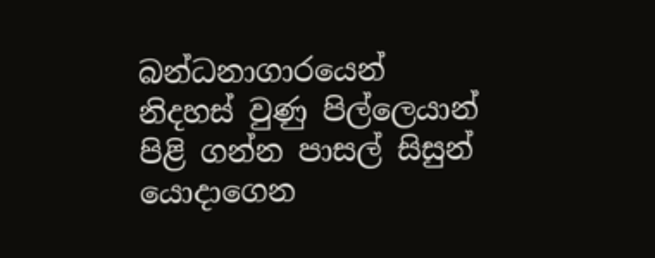බන්ධනාගාරයෙන් නිදහස් වුණු පිල්ලෙයාන් පිළි ගන්න පාසල් සිසුන් යොදාගෙන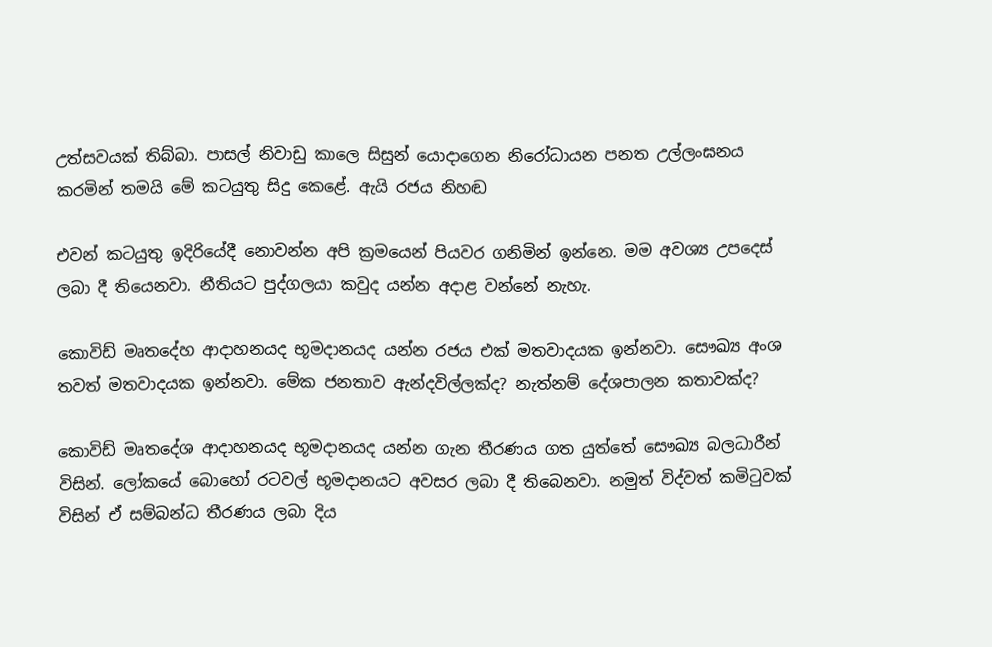උත්සවයක් තිබ්බා. පාසල් නිවාඩු කාලෙ සිසුන් යොදාගෙන නිරෝධායන පනත උල්ලංඝනය කරමින් තමයි මේ කටයුතු සිදු කෙළේ. ඇයි රජය නිහඬ

එවන් කටයුතු ඉදිරියේදී නොවන්න අපි ක්‍රමයෙන් පියවර ගනිමින් ඉන්නෙ. මම අවශ්‍ය උපදෙස් ලබා දී තියෙනවා. නීතියට පුද්ගලයා කවුද යන්න අදාළ වන්නේ නැහැ.

කොවිඩ් මෘතදේහ ආදාහනයද භූමදානයද යන්න රජය එක් මතවාදයක ඉන්නවා. සෞඛ්‍ය අංශ තවත් මතවාදයක ඉන්නවා. මේක ජනතාව ඇන්දවිල්ලක්ද? නැත්නම් දේශපාලන කතාවක්ද?

කොවිඩ් මෘතදේශ ආදාහනයද භූමදානයද යන්න ගැන තීරණය ගත යුත්තේ සෞඛ්‍ය බලධාරීන් විසින්. ලෝකයේ බොහෝ රටවල් භූමදානයට අවසර ලබා දී තිබෙනවා. නමුත් විද්වත් කමිටුවක් විසින් ඒ සම්බන්ධ තීරණය ලබා දිය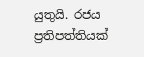යුතුයි. රජය ප්‍රතිපත්තියක්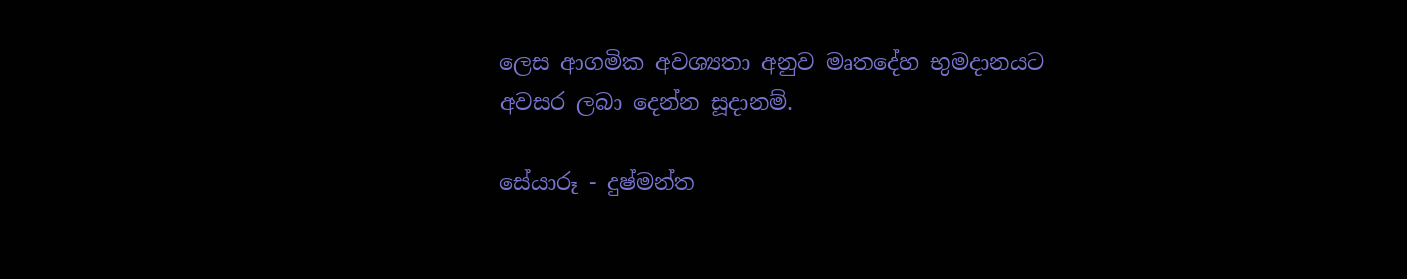ලෙස ආගමික අවශ්‍යතා අනුව මෘතදේහ භුමදානයට අවසර ලබා දෙන්න සූදානම්.

සේයාරූ - දුෂ්මන්ත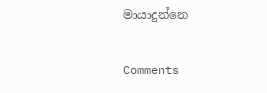මායාදුන්නෙ

Comments